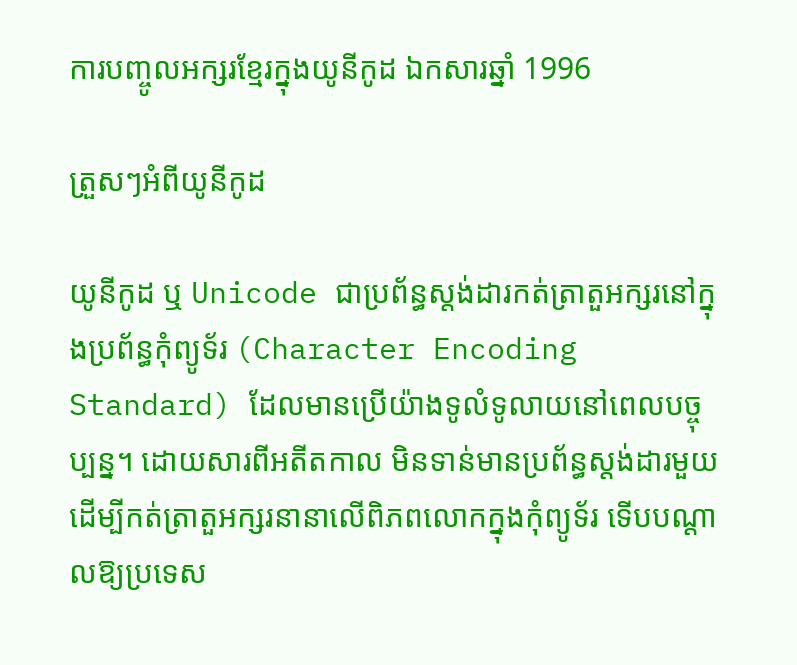ការបញ្ចូលអក្សរខ្មែរក្នុងយូនីកូដ ឯកសារឆ្នាំ 1996

ត្រួសៗអំពីយូនីកូដ

យូនីកូដ ឬ Unicode ជាប្រព័ន្ធស្តង់ដារកត់ត្រាតួអក្សរនៅក្នុងប្រព័ន្ធកុំព្យូទ័រ (Character Encoding Standard) ដែលមានប្រើយ៉ាងទូលំទូលាយនៅពេលបច្ចុប្បន្ន។ ដោយសារពីអតីតកាល មិនទាន់មានប្រព័ន្ធស្តង់ដារមួយដើម្បីកត់ត្រាតួអក្សរនានាលើពិភពលោកក្នុងកុំព្យូទ័រ ទើបបណ្ដាលឱ្យប្រទេស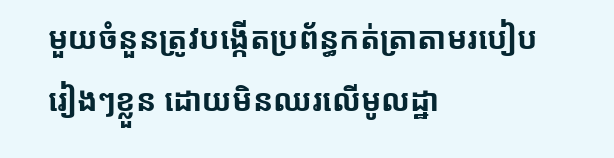មួយចំនួនត្រូវបង្កើតប្រព័ន្ធកត់ត្រាតាមរបៀបរៀងៗខ្លួន ដោយមិនឈរលើមូលដ្ឋា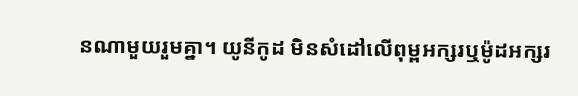នណាមួយរួមគ្នា។ យូនីកូដ មិនសំដៅលើពុម្ពអក្សរឬម៉ូដអក្សរ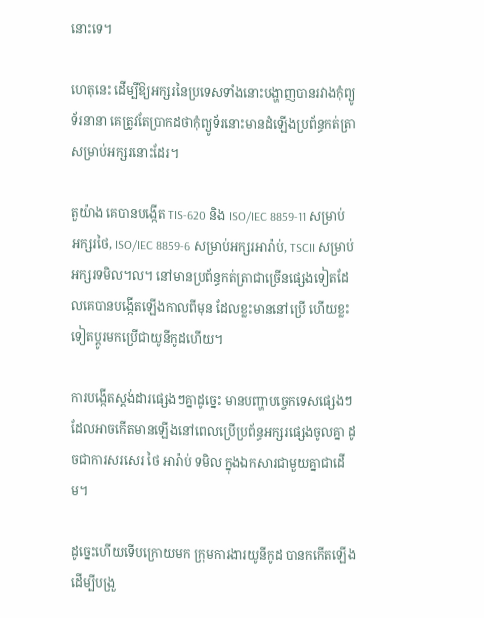នោះទេ។

ហេតុនេះ ដើម្បីឱ្យអក្សរនៃប្រទេសទាំងនោះបង្ហាញបានរវាងកុំព្យូទ័រនានា គេត្រូវតែប្រាកដថាកុំព្យូទ័រនោះមានដំឡើងប្រព័ន្ធកត់ត្រាសម្រាប់អក្សរនោះដែរ។

តួយ៉ាង គេបានបង្កើត TIS-620 និង ISO/IEC 8859-11 សម្រាប់អក្សរថៃ, ISO/IEC 8859-6 សម្រាប់អក្សរអារ៉ាប់, TSCII សម្រាប់អក្សរទមិល។ល។ នៅមានប្រព័ន្ធកត់ត្រាជាច្រើនផ្សេងទៀតដែលគេបានបង្កើតឡើងកាលពីមុន ដែលខ្លះមាននៅប្រើ ហើយខ្លះទៀតប្ដូរមកប្រើជាយូនីកូដហើយ។

ការបង្កើតស្តង់ដារផ្សេងៗគ្នាដូច្នេះ មានបញ្ហាបច្ចេកទេសផ្សេងៗដែលអាចកើតមានឡើងនៅពេលប្រើប្រព័ន្ធអក្សរផ្សេងចូលគ្នា ដូចជាការសរសេរ ថៃ អារ៉ាប់ ទមិល ក្នុងឯកសារជាមួយគ្នាជាដើម។

ដូច្នេះហើយទើបក្រោយមក ក្រុមការងារយូនីកូដ បានកកើតឡើង ដើម្បីបង្រួ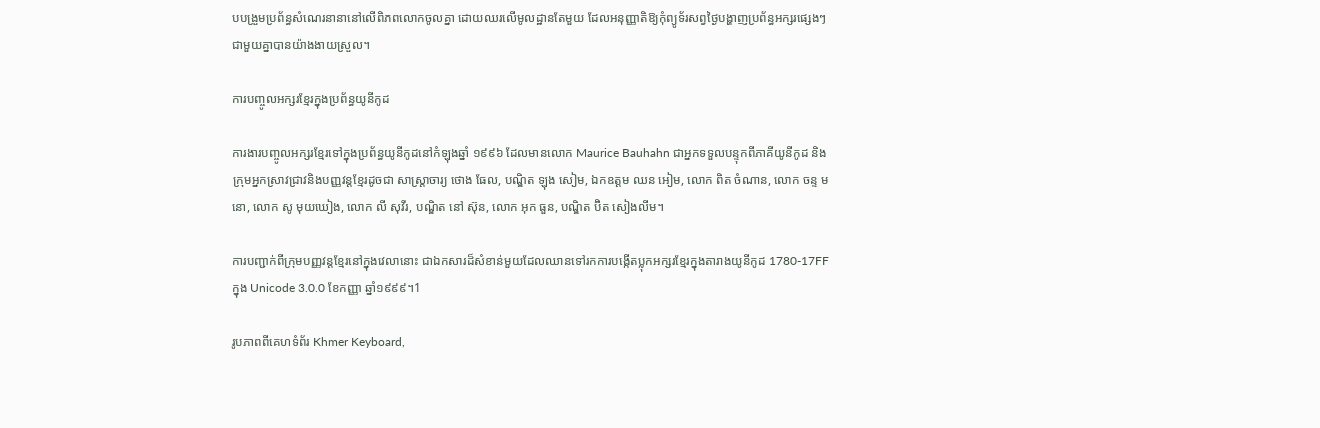បបង្រួមប្រព័ន្ធសំណេរនានានៅលើពិភពលោកចូលគ្នា ដោយឈរលើមូលដ្ឋានតែមួយ ដែលអនុញ្ញាតិឱ្យកុំព្យូទ័រសព្វថ្ងៃបង្ហាញប្រព័ន្ធអក្សរផ្សេងៗជាមួយគ្នាបានយ៉ាងងាយស្រួល។

ការបញ្ចូលអក្សរខ្មែរក្នុងប្រព័ន្ធយូនីកូដ

ការងារបញ្ចូលអក្សរខ្មែរទៅក្នុងប្រព័ន្ធយូនីកូដនៅកំឡុងឆ្នាំ ១៩៩៦ ដែលមានលោក Maurice Bauhahn ជាអ្នកទទួលបន្ទុកពីភាគីយូនីកូដ និងក្រុមអ្នកស្រាវជ្រាវនិងបញ្ញវន្តខ្មែរដូចជា សាស្ត្រាចារ្យ ថោង ធែល, បណ្ឌិត ឡុង សៀម, ឯកឧត្ដម ឈន អៀម, លោក ពិត ចំណាន, លោក ចន្ទ មនោ, លោក សូ មុយឃៀង, លោក លី សុវីរ, បណ្ឌិត នៅ ស៊ុន, លោក អុក ធួន, បណ្ឌិត ប៊ិត សៀងលីម។

ការបញ្ជាក់ពីក្រុមបញ្ញវន្តខ្មែរនៅក្នុងវេលានោះ ជាឯកសារដ៏សំខាន់មួយដែលឈានទៅរកការបង្កើតប្លុកអក្សរខ្មែរក្នុងតារាងយូនីកូដ 1780-17FF ក្នុង Unicode 3.0.0 ខែកញ្ញា ឆ្នាំ១៩៩៩។1

រូបភាពពីគេហទំព័រ Khmer Keyboard,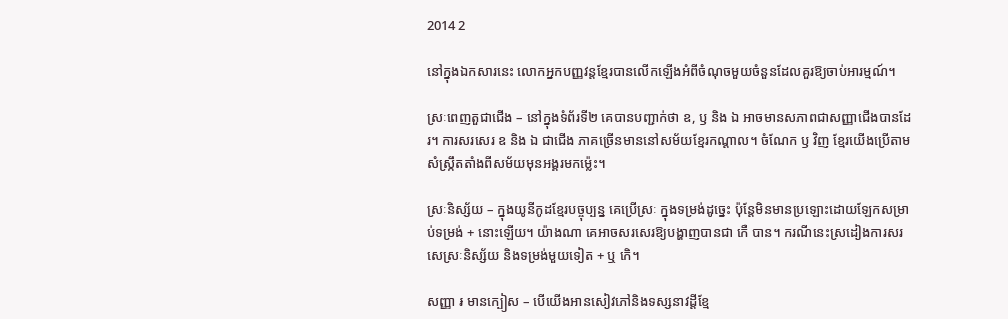2014 2

នៅក្នុងឯកសារនេះ លោកអ្នកបញ្ញវន្តខ្មែរបានលើកឡើងអំពីចំណុចមួយចំនួនដែលគួរឱ្យចាប់អារម្មណ៍។

ស្រៈពេញតួជាជើង – នៅក្នុងទំព័រទី២ គេបានបញ្ជាក់ថា ឧ, ឫ និង ឯ អាចមានសភាពជាសញ្ញាជើងបានដែរ។ ការសរសេរ ឧ និង ឯ ជាជើង ភាគច្រើនមាននៅសម័យខ្មែរកណ្ដាល។ ចំណែក ឫ វិញ ខ្មែរយើងប្រើតាមសំស្ក្រឹតតាំងពីសម័យមុនអង្គរមកម្ល៉េះ។

ស្រៈនិស្ស័យ – ក្នុងយូនីកូដខ្មែរបច្ចុប្បន្ន គេប្រើស្រៈ ក្នុងទម្រង់ដូច្នេះ ប៉ុន្តែមិនមានប្រឡោះដោយឡែកសម្រាប់ទម្រង់ + នោះឡើយ។ យ៉ាងណា គេអាចសរសេរឱ្យបង្ហាញបានជា កេឺ បាន។ ករណីនេះស្រដៀងការសរសេស្រៈនិស្ស័យ និងទម្រង់មួយទៀត + ឬ កេិ។

សញ្ញា ៛ មានក្បៀស – បើយើងអានសៀវភៅនិងទស្សនាវដ្ដីខ្មែ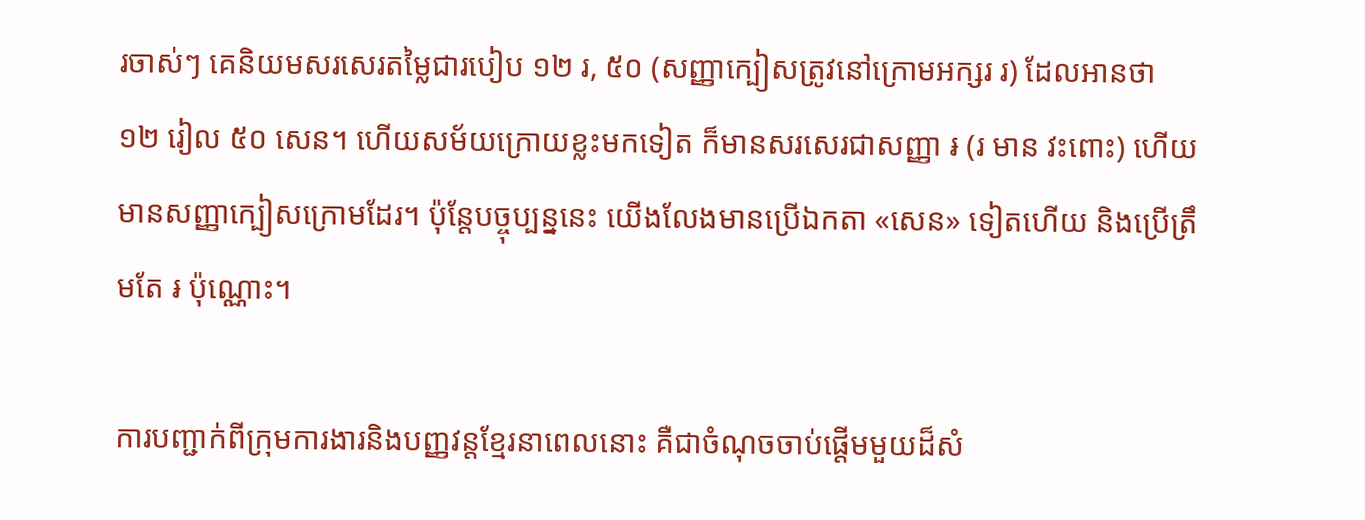រចាស់ៗ គេនិយមសរសេរតម្លៃជារបៀប ១២ រ, ៥០ (សញ្ញាក្បៀសត្រូវនៅក្រោមអក្សរ រ) ដែលអានថា ១២ រៀល ៥០ សេន។ ហើយសម័យក្រោយខ្លះមកទៀត ក៏មានសរសេរជាសញ្ញា ៛ (រ មាន វះពោះ) ហើយមានសញ្ញាក្បៀសក្រោមដែរ។ ប៉ុន្តែបច្ចុប្បន្ននេះ យើងលែងមានប្រើឯកតា «សេន» ទៀតហើយ និងប្រើត្រឹមតែ ៛ ប៉ុណ្ណោះ។

ការបញ្ជាក់ពីក្រុមការងារនិងបញ្ញវន្តខ្មែរនាពេលនោះ គឺជាចំណុចចាប់ផ្ដើមមួយដ៏សំ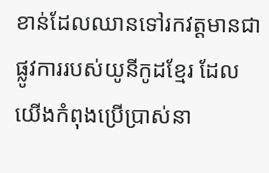ខាន់ដែលឈានទៅរកវត្តមានជាផ្លូវការរបស់យូនីកូដខ្មែរ ដែលយើងកំពុងប្រើប្រាស់នា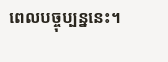ពេលបច្ចុប្បន្ននេះ។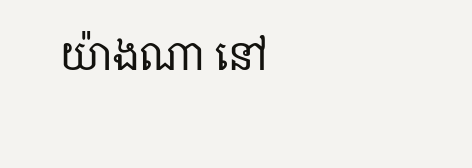យ៉ាងណា នៅ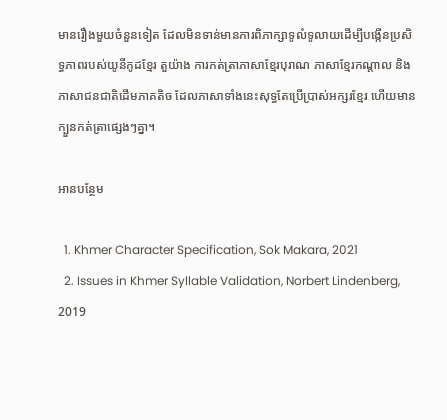មានរឿងមួយចំនួនទៀត ដែលមិនទាន់មានការពិភាក្សាទូលំទូលាយដើម្បីបង្កើនប្រសិទ្ធភាពរបស់យូនីកូដខ្មែរ តួយ៉ាង ការកត់ត្រាភាសាខ្មែរបុរាណ ភាសាខ្មែរកណ្ដាល និងភាសាជនជាតិដើមភាគតិច ដែលភាសាទាំងនេះសុទ្ធតែប្រើប្រាស់អក្សរខ្មែរ ហើយមានក្បួនកត់ត្រាផ្សេងៗគ្នា។

អានបន្ថែម

  1. Khmer Character Specification, Sok Makara, 2021
  2. Issues in Khmer Syllable Validation, Norbert Lindenberg, 2019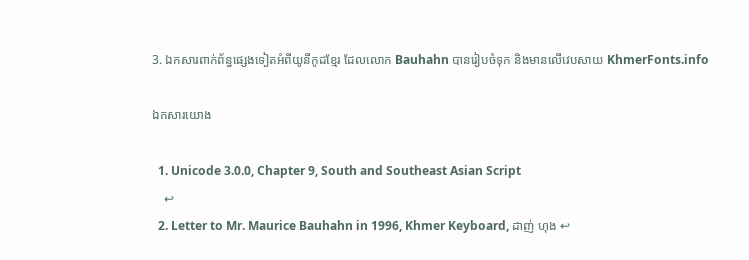3. ឯកសារពាក់ព័ន្ធផ្សេងទៀតអំពីយូនីកូដខ្មែរ ដែលលោក Bauhahn បានរៀបចំទុក និងមានលើវេបសាយ KhmerFonts.info

ឯកសារយោង

  1. Unicode 3.0.0, Chapter 9, South and Southeast Asian Script
    ↩
  2. Letter to Mr. Maurice Bauhahn in 1996, Khmer Keyboard, ដាញ់ ហុង ↩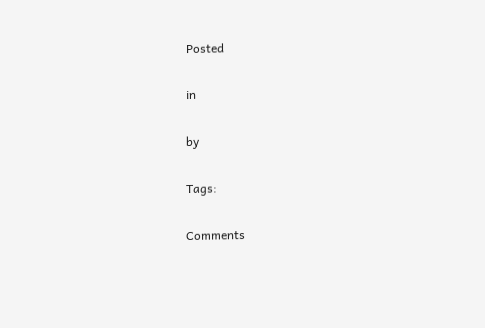Posted

in

by

Tags:

Comments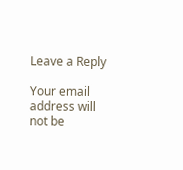Leave a Reply

Your email address will not be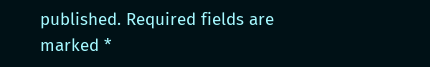published. Required fields are marked *